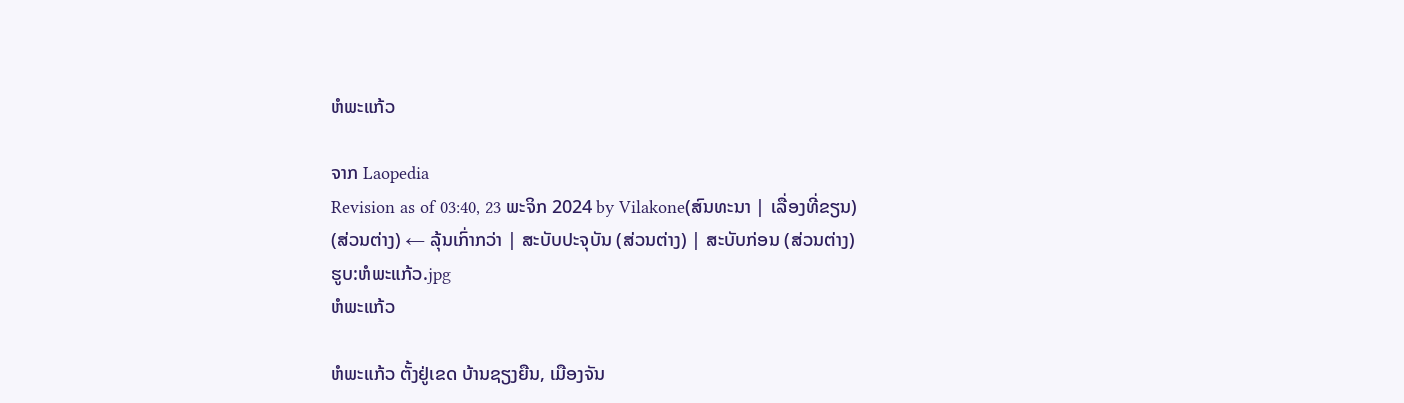ຫໍພະແກ້ວ

ຈາກ Laopedia
Revision as of 03:40, 23 ພະຈິກ 2024 by Vilakone(ສົນທະນາ | ເລື່ອງທີ່ຂຽນ)
(ສ່ວນຕ່າງ) ← ລຸ້ນເກົ່າກວ່າ | ສະບັບປະຈຸບັນ (ສ່ວນຕ່າງ) | ສະບັບກ່ອນ (ສ່ວນຕ່າງ)
ຮູບ:ຫໍພະແກ້ວ.jpg
ຫໍພະແກ້ວ

ຫໍພະແກ້ວ ຕັ້ງຢູ່ເຂດ ບ້ານຊຽງຍືນ, ເມືອງຈັນ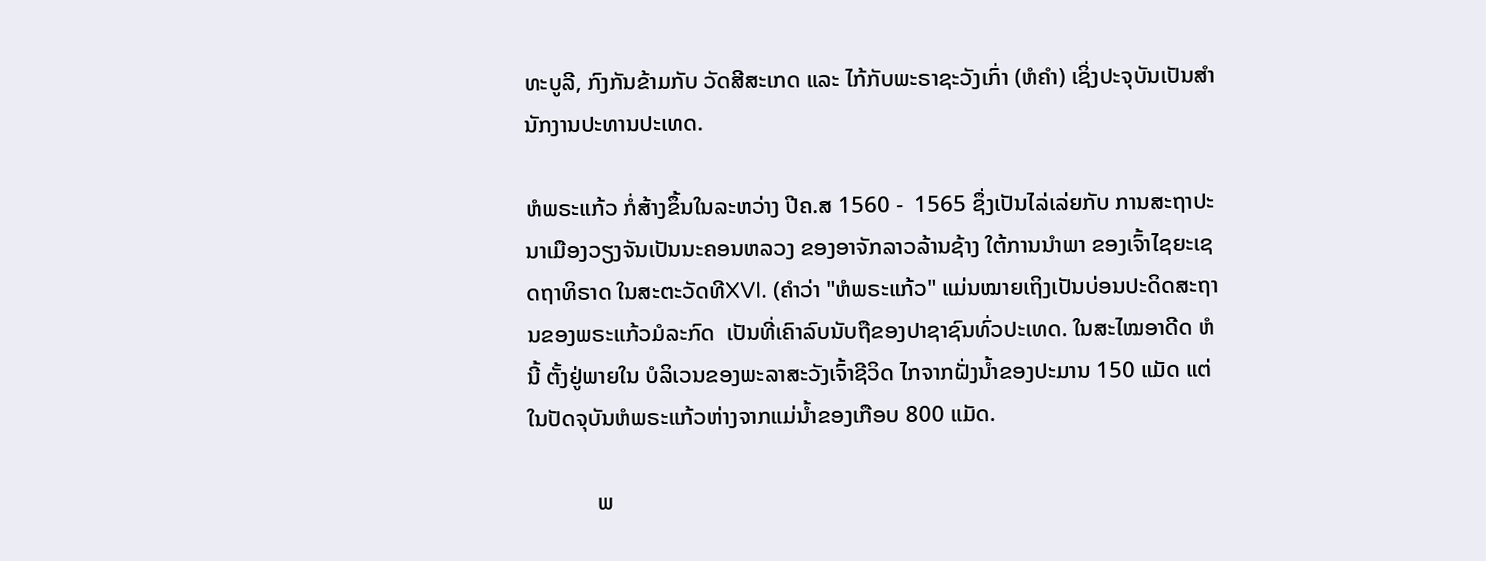ທະບູລີ, ກົງກັນຂ້າມກັບ ວັດສີສະເກດ ແລະ ໄກ້ກັບພະຣາຊະວັງເກົ່າ (ຫໍຄຳ) ເຊິ່ງປະຈຸບັນເປັນສຳນັກງານປະທານປະເທດ.

ຫໍພຣະແກ້ວ ກໍ່ສ້າງຂຶ້ນໃນລະຫວ່າງ ປີຄ.ສ 1560 -  1565 ຊຶ່ງເປັນໄລ່ເລ່ຍກັບ ການສະຖາປະນາເມືອງວຽງຈັນເປັນນະຄອນຫລວງ ຂອງອາຈັກລາວລ້ານຊ້າງ ໃຕ້ການນຳພາ ຂອງເຈົ້າໄຊຍະເຊດຖາທິຣາດ ໃນສະຕະວັດທີXVI. (ຄຳວ່າ "ຫໍພຣະແກ້ວ" ແມ່ນໝາຍເຖິງເປັນບ່ອນປະດິດສະຖານຂອງພຣະແກ້ວມໍລະກົດ  ເປັນທີ່ເຄົາລົບນັບຖືຂອງປາຊາຊົນທົ່ວປະເທດ. ໃນສະໄໝອາດີດ ຫໍນີ້ ຕັ້ງຢູ່ພາຍໃນ ບໍລິເວນຂອງພະລາສະວັງເຈົ້າຊີວິດ ໄກຈາກຝັ່ງນ້ຳຂອງປະມານ 150 ແມັດ ແຕ່ໃນປັດຈຸບັນຫໍພຣະແກ້ວຫ່າງຈາກແມ່ນ້ຳຂອງເກືອບ 800 ແມັດ.

            ພ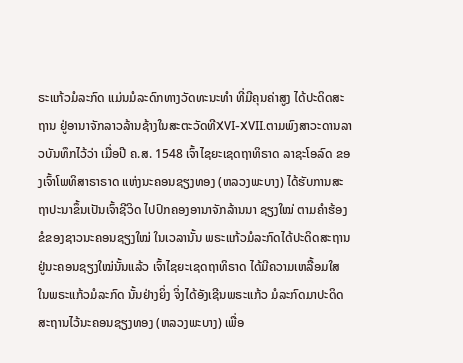ຣະແກ້ວມໍລະກົດ ແມ່ນມໍລະດົກທາງວັດທະນະທຳ ທີ່ມີຄຸນຄ່າສູງ ໄດ້ປະດິດສະຖານ ຢູ່ອານາຈັກລາວລ້ານຊ້າງໃນສະຕະວັດທີXVI-XVII.ຕາມພົງສາວະດານລາວບັນທຶກໄວ້ວ່າ ເມື່ອປີ ຄ.ສ. 1548 ເຈົ້າໄຊຍະເຊດຖາທິຣາດ ລາຊະໂອລົດ ຂອງເຈົ້າໂພທິສາຣາຣາດ ແຫ່ງນະຄອນຊຽງທອງ (ຫລວງພະບາງ) ໄດ້ຮັບການສະຖາປະນາຂຶ້ນເປັນເຈົ້າຊີວິດ ໄປປົກຄອງອານາຈັກລ້ານນາ ຊຽງໃໝ່ ຕາມຄຳຮ້ອງຂໍຂອງຊາວນະຄອນຊຽງໃໝ່ ໃນເວລານັ້ນ ພຣະແກ້ວມໍລະກົດໄດ້ປະດິດສະຖານຢູ່ນະຄອນຊຽງໃໝ່ນັ້ນແລ້ວ ເຈົ້າໄຊຍະເຊດຖາທິຣາດ ໄດ້ມີຄວາມເຫລື້ອມໃສ ໃນພຣະແກ້ວມໍລະກົດ ນັ້ນຢ່າງຍິ່ງ ຈິ່ງໄດ້ອັງເຊີນພຣະແກ້ວ ມໍລະກົດມາປະດິດສະຖານໄວ້ນະຄອນຊຽງທອງ (ຫລວງພະບາງ) ເພື່ອ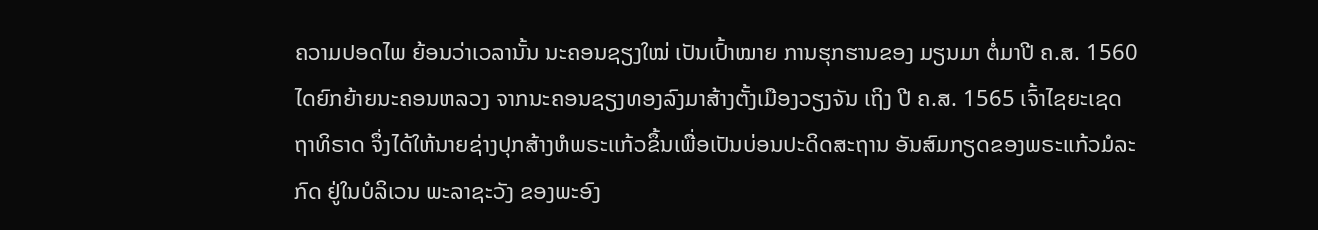ຄວາມປອດໄພ ຍ້ອນວ່າເວລານັ້ນ ນະຄອນຊຽງໃໝ່ ເປັນເປົ້າໝາຍ ການຮຸກຮານຂອງ ມຽນມາ ຕໍ່ມາປີ ຄ.ສ. 1560 ໄດຍົກຍ້າຍນະຄອນຫລວງ ຈາກນະຄອນຊຽງທອງລົງມາສ້າງຕັ້ງເມືອງວຽງຈັນ ເຖິງ ປີ ຄ.ສ. 1565 ເຈົ້າໄຊຍະເຊດຖາທິຣາດ ຈຶ່ງໄດ້ໃຫ້ນາຍຊ່າງປຸກສ້າງຫໍພຣະເເກ້ວຂຶ້ນເພື່ອເປັນບ່ອນປະດິດສະຖານ ອັນສົມກຽດຂອງພຣະແກ້ວມໍລະກົດ ຢູ່ໃນບໍລິເວນ ພະລາຊະວັງ ຂອງພະອົງ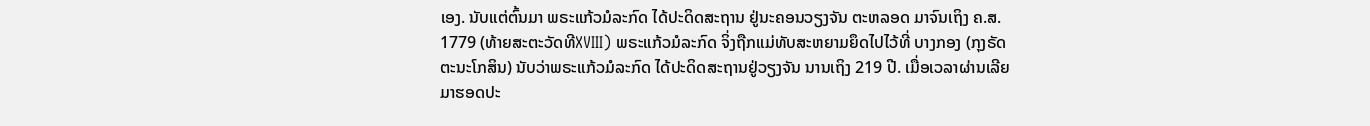ເອງ. ນັບແຕ່ຕົ້ນມາ ພຣະແກ້ວມໍລະກົດ ໄດ້ປະດິດສະຖານ ຢູ່ນະຄອນວຽງຈັນ ຕະຫລອດ ມາຈົນເຖິງ ຄ.ສ. 1779 (ທ້າຍສະຕະວັດທີXVIII) ພຣະແກ້ວມໍລະກົດ ຈິ່ງຖືກແມ່ທັບສະຫຍາມຍຶດໄປໄວ້ທີ່ ບາງກອງ (ກຸງຣັດຕະນະໂກສິນ) ນັບວ່າພຣະແກ້ວມໍລະກົດ ໄດ້ປະດິດສະຖານຢູ່ວຽງຈັນ ນານເຖິງ 219 ປີ. ເມື່ອເວລາຜ່ານເລີຍມາຮອດປະ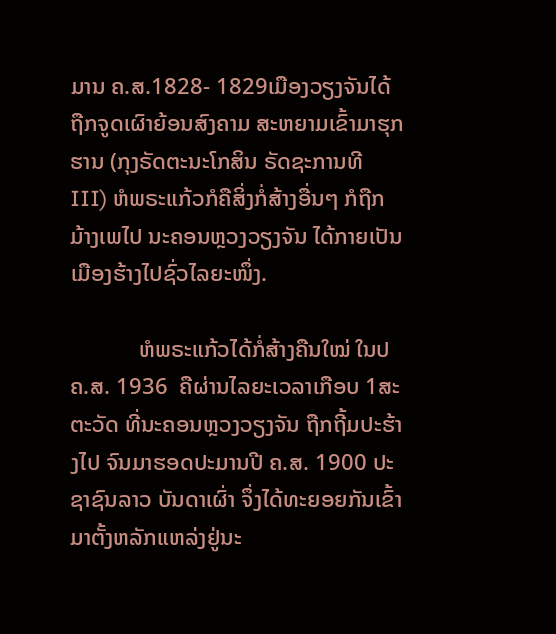ມານ ຄ.ສ.1828- 1829ເມືອງວຽງຈັນໄດ້ຖືກຈູດເຜົາຍ້ອນສົງຄາມ ສະຫຍາມເຂົ້າມາຮຸກຮານ (ກຸງຣັດຕະນະໂກສິນ ຣັດຊະການທີ III) ຫໍພຣະແກ້ວກໍຄືສິ່ງກໍ່ສ້າງອື່ນໆ ກໍຖືກມ້າງເພໄປ ນະຄອນຫຼວງວຽງຈັນ ໄດ້ກາຍເປັນເມືອງຮ້າງໄປຊົ່ວໄລຍະໜຶ່ງ.

            ຫໍພຣະແກ້ວໄດ້ກໍ່ສ້າງຄືນໃໝ່ ໃນປ ຄ.ສ. 1936  ຄືຜ່ານໄລຍະເວລາເກືອບ 1ສະຕະວັດ ທີ່ນະຄອນຫຼວງວຽງຈັນ ຖືກຖີ້ມປະຮ້າງໄປ ຈົນມາຮອດປະມານປີ ຄ.ສ. 1900 ປະຊາຊົນລາວ ບັນດາເຜົ່າ ຈຶ່ງໄດ້ທະຍອຍກັນເຂົ້າມາຕັ້ງຫລັກແຫລ່ງຢູ່ນະ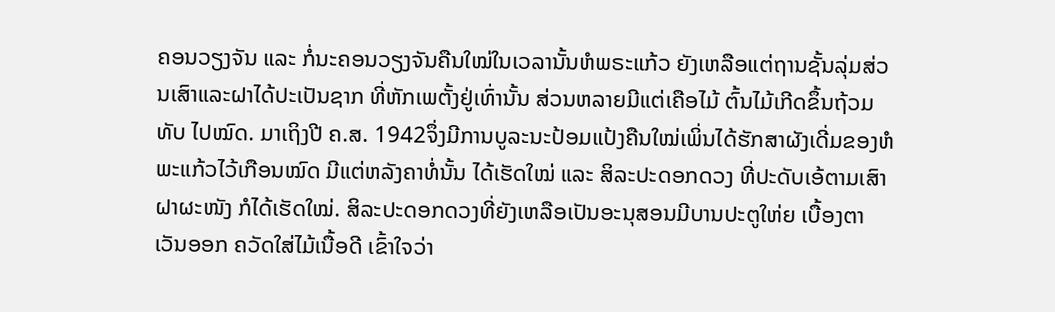ຄອນວຽງຈັນ ແລະ ກໍ່ນະຄອນວຽງຈັນຄືນໃໝ່ໃນເວລານັ້ນຫໍພຣະແກ້ວ ຍັງເຫລືອແຕ່ຖານຊັ້ນລຸ່ມສ່ວນເສົາແລະຝາໄດ້ປະເປັນຊາກ ທີ່ຫັກເພຕັ້ງຢູ່ເທົ່ານັ້ນ ສ່ວນຫລາຍມີແຕ່ເຄືອໄມ້ ຕົ້ນໄມ້ເກີດຂຶ້ນຖ້ວມທັບ ໄປໝົດ. ມາເຖິງປີ ຄ.ສ. 1942ຈຶ່ງມີການບູລະນະປ້ອມແປ້ງຄືນໃໝ່ເພິ່ນໄດ້ຮັກສາຜັງເດີ່ມຂອງຫໍພະແກ້ວໄວ້ເກືອນໝົດ ມີແຕ່ຫລັງຄາທໍ່ນັ້ນ ໄດ້ເຮັດໃໝ່ ແລະ ສິລະປະດອກດວງ ທີ່ປະດັບເອ້ຕາມເສົາ ຝາຜະໜັງ ກໍໄດ້ເຮັດໃໝ່. ສິລະປະດອກດວງທີ່ຍັງເຫລືອເປັນອະນຸສອນມີບານປະຕູໃຫ່ຍ ເບື້ອງຕາເວັນອອກ ຄວັດໃສ່ໄມ້ເນື້ອດີ ເຂົ້າໃຈວ່າ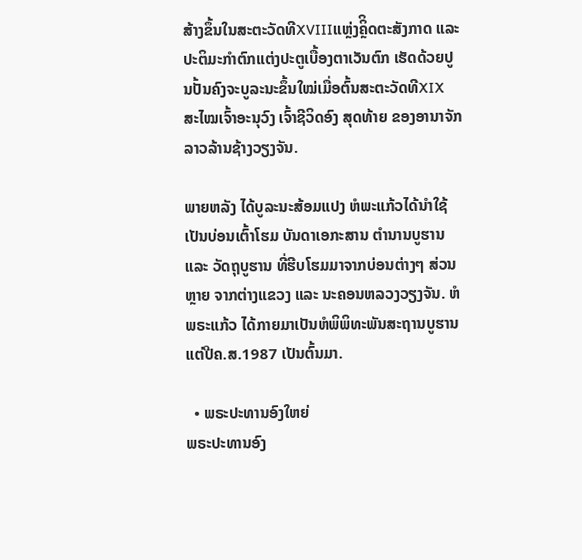ສ້າງຂຶ້ນໃນສະຕະວັດທີXVIIIແຫຼ່ງຄິຼິດຕະສັງກາດ ແລະ ປະຕິມະກຳຕົກແຕ່ງປະຕູເບື້ອງຕາເວັນຕົກ ເຮັດດ້ວຍປູນປັ້ນຄົງຈະບູລະນະຂຶ້ນໃໝ່ເມື່ອຕົ້ນສະຕະວັດທີXIX ສະໄໝເຈົ້າອະນຸວົງ ເຈົ້າຊີວິດອົງ ສຸດທ້າຍ ຂອງອານາຈັກລາວລ້ານຊ້າງວຽງຈັນ.

ພາຍຫລັງ ໄດ້ບູລະນະສ້ອມແປງ ຫໍພະແກ້ວໄດ້ນຳໃຊ້ເປັນບ່ອນເຕົ້າໂຮມ ບັນດາເອກະສານ ຕຳນານບູຮານ ແລະ ວັດຖຸບູຮານ ທີ່ຮີບໂຮມມາຈາກບ່ອນຕ່າງໆ ສ່ວນຫຼາຍ ຈາກຕ່າງແຂວງ ແລະ ນະຄອນຫລວງວຽງຈັນ. ຫໍພຣະແກ້ວ ໄດ້ກາຍມາເປັນຫໍພິພິທະພັນສະຖານບູຮານ ແຕ່ປີຄ.ສ.1987 ເປັນຕົ້ນມາ.

  • ພຣະປະທານອົງໃຫຍ່
ພຣະປະທານອົງ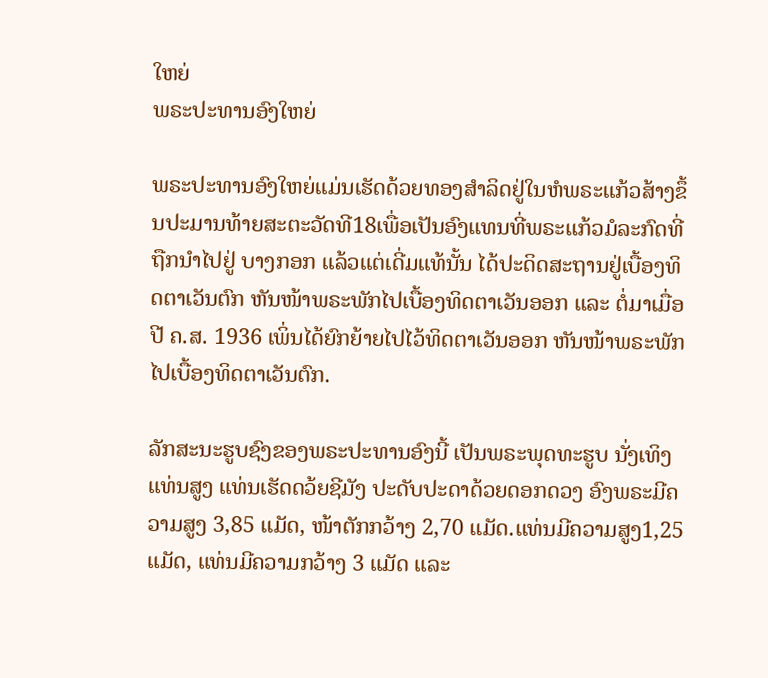ໃຫຍ່
ພຣະປະທານອົງໃຫຍ່

ພຣະປະທານອົງໃຫຍ່ແມ່ນເຮັດດ້ວຍທອງສຳລິດຢູ່ໃນຫໍພຣະແກ້ວສ້າງຂຶ້ນປະມານທ້າຍສະຕະວັດທີ18ເພື່ອເປັນອົງແທນທີ່ພຣະແກ້ວມໍລະກົດທີ່ຖືກນຳໄປຢູ່ ບາງກອກ ແລ້ວແຕ່ເດີ່ມແທ້ນັ້ນ ໄດ້ປະດິດສະຖານຢູ່ເບື້ອງທິດຕາເວັນຕົກ ຫັນໜ້າພຣະພັກໄປເບື້ອງທິດຕາເວັນອອກ ແລະ ຕໍ່ມາເມື່ອປີ ຄ.ສ. 1936 ເພິ່ນໄດ້ຍົກຍ້າຍໄປໄວ້ທິດຕາເວັນອອກ ຫັນໜ້າພຣະພັກໄປເບື້ອງທິດຕາເວັນຕົກ.

ລັກສະນະຮູບຊົງຂອງພຣະປະທານອົງນີ້ ເປັນພຣະພຸດທະຮູບ ນັ່ງເທິງແທ່ນສູງ ແທ່ນເຮັດດວ້ຍຊີມັງ ປະດັບປະດາດ້ວຍດອກດວງ ອົງພຣະມີຄວາມສູງ 3,85 ແມັດ, ໜ້າຕັກກວ້າງ 2,70 ແມັດ.ແທ່ນມີຄວາມສູງ1,25ແມັດ, ແທ່ນມີຄວາມກວ້າງ 3 ແມັດ ແລະ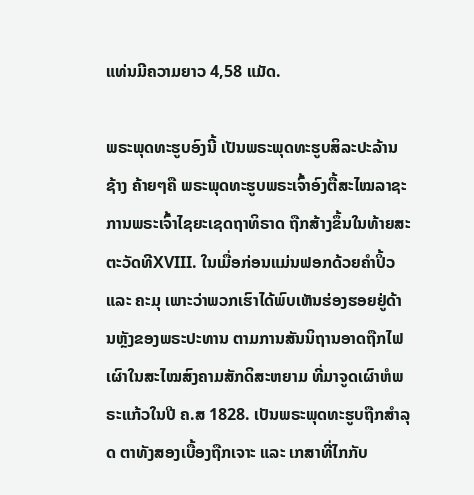ແທ່ນມີຄວາມຍາວ 4,58 ແມັດ.

ພຣະພຸດທະຮູບອົງນີ້ ເປັນພຣະພຸດທະຮູບສິລະປະລ້ານຊ້າງ ຄ້າຍໆຄື ພຣະພຸດທະຮູບພຣະເຈົ້າອົງຕື້ສະໄໝລາຊະການພຣະເຈົ້າໄຊຍະເຊດຖາທິຣາດ ຖືກສ້າງຂຶ້ນໃນທ້າຍສະຕະວັດທີXVIII. ໃນເມື່ອກ່ອນແມ່ນຟອກດ້ວຍຄຳປິ້ວ ແລະ ຄະມຸ ເພາະວ່າພວກເຮົາໄດ້ພົບເຫັນຮ່ອງຮອຍຢູ່ດ້ານຫຼັງຂອງພຣະປະທານ ຕາມການສັນນິຖານອາດຖືກໄຟເຜົາໃນສະໄໝສົງຄາມສັກດິສະຫຍາມ ທີ່ມາຈູດເຜົາຫໍພຣະແກ້ວໃນປີ ຄ.ສ 1828. ເປັນພຣະພຸດທະຮູບຖືກສຳລຸດ ຕາທັງສອງເບື້ອງຖືກເຈາະ ແລະ ເກສາທີ່ໄກກັບ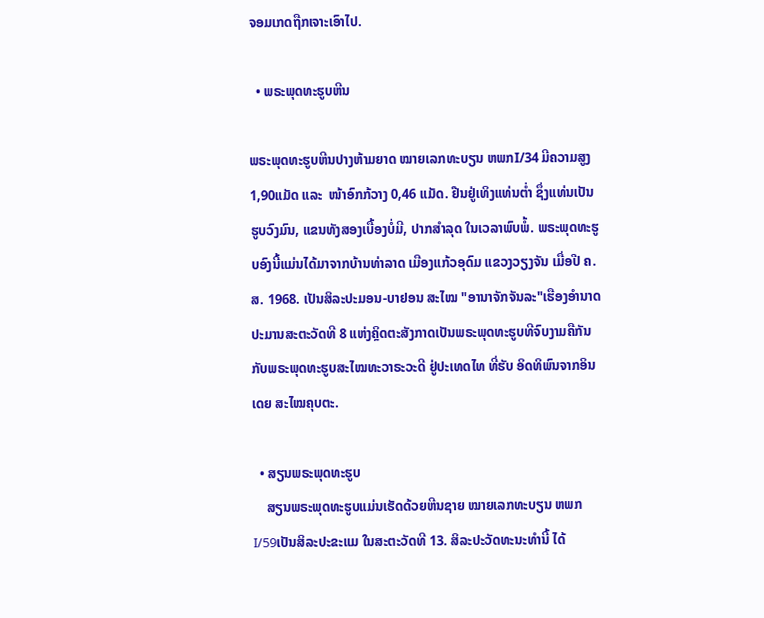ຈອມເກດຖືກເຈາະເອົາໄປ.

  • ພຣະພຸດທະຮູບຫີນ

ພຣະພຸດທະຮູບຫີນປາງຫ້າມຍາດ ໝາຍເລກທະບຽນ ຫພກI/34 ມີຄວາມສູງ 1,90ແມັດ ແລະ  ໜ້າອົກກ້ວາງ 0,46 ແມັດ. ຢືນຢູ່ເທິງແທ່ນຕ່ຳ ຊຶ່ງແທ່ນເປັນຮູບວົງມົນ, ແຂນທັງສອງເບື້ອງບໍ່ມີ, ປາກສຳລຸດ ໃນເວລາພົບພໍ້. ພຣະພຸດທະຮູບອົງນີ້ແມ່ນໄດ້ມາຈາກບ້ານທ່າລາດ ເມືອງແກ້ວອຸດົມ ແຂວງວຽງຈັນ ເມື່ອປີ ຄ.ສ. 1968. ເປັນສິລະປະມອນ-ບາຢອນ ສະໄໝ "ອານາຈັກຈັນລະ"ເຮືອງອຳນາດ ປະມານສະຕະວັດທີ 8 ແຫ່ງຄິຼດຕະສັງກາດເປັນພຣະພຸດທະຮູບທີຈົບງາມຄືກັນກັບພຣະພຸດທະຮູບສະໄໝທະວາຣະວະດີ ຢູ່ປະເທດໄທ ທີ່ຮັບ ອິດທິພົນຈາກອິນເດຍ ສະໄໝຄຸບຕະ.

  • ສຽນພຣະພຸດທະຮູບ
    ສຽນພຣະພຸດທະຮູບແມ່ນເຮັດດ້ວຍຫີນຊາຍ ໝາຍເລກທະບຽນ ຫພກI/59ເປັນສິລະປະຂະແມ ໃນສະຕະວັດທີ 13. ສິລະປະວັດທະນະທຳນີ້ ໄດ້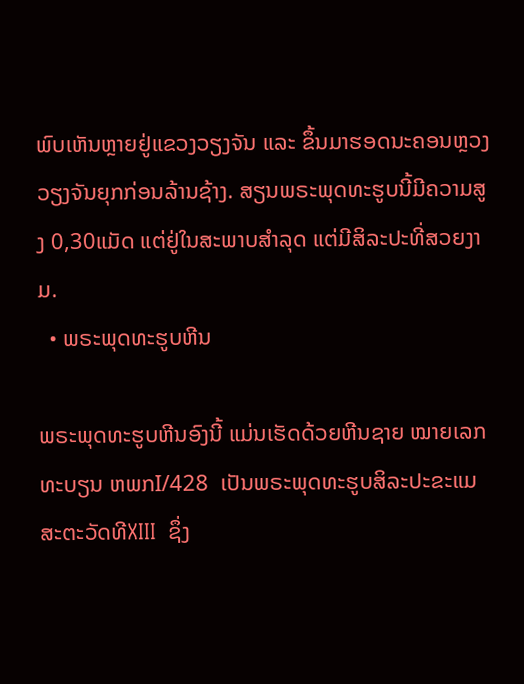ພົບເຫັນຫຼາຍຢູ່ແຂວງວຽງຈັນ ແລະ ຂຶ້ນມາຮອດນະຄອນຫຼວງວຽງຈັນຍຸກກ່ອນລ້ານຊ້າງ. ສຽນພຣະພຸດທະຮູບນີ້ມີຄວາມສູງ 0,30ແມັດ ແຕ່ຢູ່ໃນສະພາບສຳລຸດ ແຕ່ມີສິລະປະທີ່ສວຍງາມ.
  • ພຣະພຸດທະຮູບຫີນ

ພຣະພຸດທະຮູບຫີນອົງນີ້ ແມ່ນເຮັດດ້ວຍຫີນຊາຍ ໝາຍເລກທະບຽນ ຫພກI/428  ເປັນພຣະພຸດທະຮູບສິລະປະຂະແມ ສະຕະວັດທີXIII  ຊຶ່ງ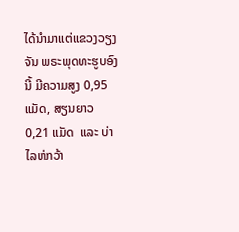ໄດ້ນຳມາແຕ່ແຂວງວຽງຈັນ ພຣະພຸດທະຮູບອົງນີ້ ມີຄວາມສູງ 0,95 ແມັດ, ສຽນຍາວ 0,21 ແມັດ  ແລະ ບ່າໄລຫ່ກວ້າ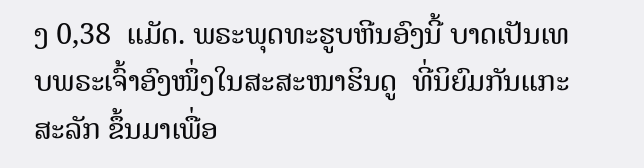ງ 0,38  ແມັດ. ພຣະພຸດທະຮູບຫີນອົງນີ້ ບາດເປັນເທບພຣະເຈົ້າອົງໜຶ່ງໃນສະສະໜາຮິນດູ  ທີ່ນິຍົມກັນແກະສະລັກ ຂຶ້ນມາເພື່ອ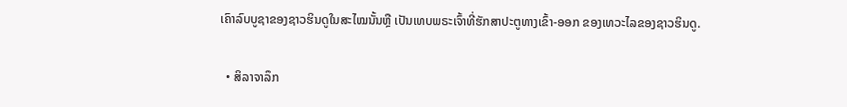ເຄົາລົບບູຊາຂອງຊາວຮິນດູໃນສະໄໝນັ້ນຫຼື ເປັນເທບພຣະເຈົ້າທີ່ຮັກສາປະຕູທາງເຂົ້າ-ອອກ ຂອງເທວະໄລຂອງຊາວຮິນດູ.

  • ສິລາຈາລຶກ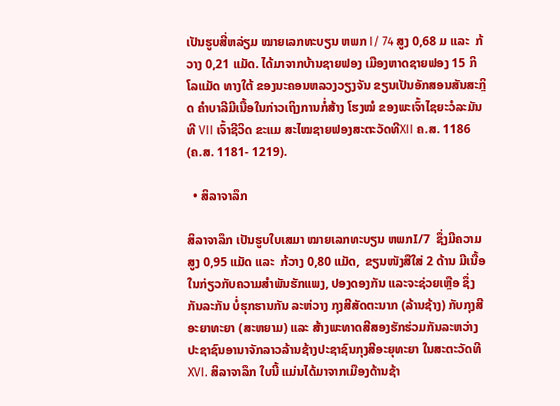ເປັນຮູບສີ່ຫລ່ຽມ ໝາຍເລກທະບຽນ ຫພກ I/ 74 ສູງ 0,68 ມ ແລະ  ກ້ວາງ 0,21 ແມັດ. ໄດ້ມາຈາກບ້ານຊາຍຟອງ ເມືອງຫາດຊາຍຟອງ 15 ກິໂລແມັດ ທາງໃຕ້ ຂອງນະຄອນຫລວງວຽງຈັນ ຂຽນເປັນອັກສອນສັນສະກິຼດ ຄຳບາລີມີເນື້ອໃນກ່າວເຖິງການກໍ່ສ້າງ ໂຮງໝໍ ຂອງພະເຈົ້າໄຊຍະວໍລະມັນທີ VII ເຈົ້າຊີວິດ ຂະແມ ສະໄໝຊາຍຟອງສະຕະວັດທີXII ຄ.ສ. 1186 (ຄ.ສ. 1181- 1219).

  • ສິລາຈາລຶກ

ສິລາຈາລຶກ ເປັນຮູບໃບເສມາ ໝາຍເລກທະບຽນ ຫພກI/7  ຊຶ່ງມີຄວາມ ສູງ 0,95 ແມັດ ແລະ  ກ້ວາງ 0,80 ແມັດ,  ຂຽນໜັງສືໃສ່ 2 ດ້ານ ມີເນື້ອໃນກ່ຽວກັບຄວາມສຳພັນຮັກແພງ, ປອງດອງກັນ ແລະຈະຊ່ວຍເຫຼືອ ຊຶ່ງກັນລະກັນ ບໍ່ຮຸກຮານກັນ ລະຫ່ວາງ ກຸງສີສັດຕະນາກ (ລ້ານຊ້າງ) ກັບກຸງສີອະຍາທະຍາ (ສະຫຍາມ) ແລະ ສ້າງພະທາດສີສອງຮັກຮ່ວມກັນລະຫວ່າງປະຊາຊົນອານາຈັກລາວລ້ານຊ້າງປະຊາຊົນກຸງສີອະຍຸທະຍາ ໃນສະຕະວັດທີXVI. ສິລາຈາລຶກ ໃບນີ້ ແມ່ນໄດ້ມາຈາກເມືອງດ້ານຊ້າ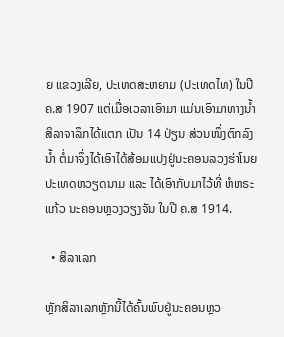ຍ ແຂວງເລີຍ, ປະເທດສະຫຍາມ (ປະເທດໄທ) ໃນປີ ຄ.ສ 1907 ແຕ່ເມື່ອເວລາເອົາມາ ແມ່ນເອົາມາທາງນ້ຳ  ສິລາຈາລຶກໄດ້ແຕກ ເປັນ 14 ປ່ຽນ ສ່ວນໜຶ່ງຕົກລົງນ້ຳ ຕໍ່ມາຈຶ່ງໄດ້ເອົາໄດ້ສ້ອມແປງຢູ່ນະຄອນລວງຮ່າໂນຍ ປະເທດຫວຽດນາມ ແລະ ໄດ້ເອົາກັບມາໄວ້ທີ່ ຫໍຫຣະແກ້ວ ນະຄອນຫຼວງວຽງຈັນ ໃນປີ ຄ.ສ 1914.

  • ສິລາເລກ

ຫຼັກສິລາເລກຫຼັກນີ້ໄດ້ຄົ້ນພົບຢູ່ນະຄອນຫຼວ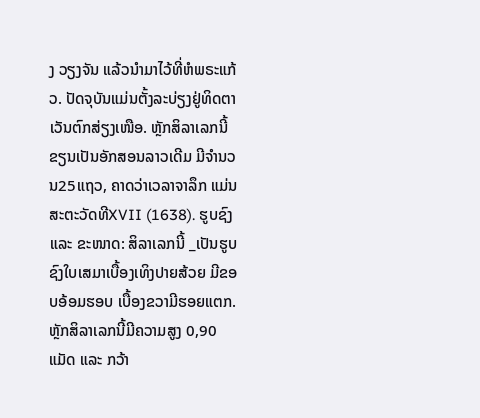ງ ວຽງຈັນ ແລ້ວນຳມາໄວ້ທີ່ຫໍພຣະແກ້ວ. ປັດຈຸບັນແມ່ນຕັ້ງລະບ່ຽງຢູ່ທິດຕາເວັນຕົກສ່ຽງເໜືອ. ຫຼັກສິລາເລກນີ້ ຂຽນເປັນອັກສອນລາວເດີມ ມີຈຳນວນ25ແຖວ, ຄາດວ່າເວລາຈາລຶກ ແມ່ນສະຕະວັດທີXVII (1638). ຮູບຊົງ ແລະ ຂະໜາດ: ສິລາເລກນີ້ _ເປັນຮູບຊົງໃບເສມາເບື້ອງເທິງປາຍສ້ວຍ ມີຂອບອ້ອມຮອບ ເບື້ອງຂວາມີຮອຍແຕກ. ຫຼັກສິລາເລກນີ້ມີຄວາມສູງ 0,90ແມັດ ແລະ ກວ້າ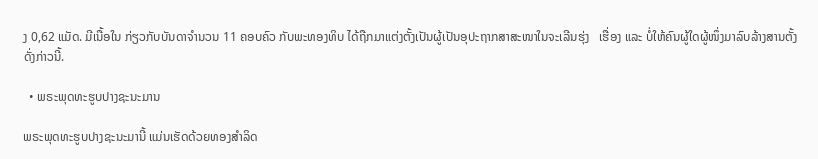ງ 0,62 ແມັດ. ມີເນື້ອໃນ ກ່ຽວກັບບັນດາຈຳນວນ 11 ຄອບຄົວ ກັບພະທອງທິບ ໄດ້ຖືກມາແຕ່ງຕັ້ງເປັນຜູ້ເປັນອຸປະຖາກສາສະໜາໃນຈະເລີນຮຸ່ງ   ເຮື່ອງ ແລະ ບໍ່ໃຫ້ຄົນຜູ້ໃດຜູ້ໜຶ່ງມາລົບລ້າງສານຕັ້ງດັ່ງກ່າວນີ້.

  • ພຣະພຸດທະຮູບປາງຊະນະມານ

ພຣະພຸດທະຮູບປາງຊະນະມານີ້ ແມ່ນເຮັດດ້ວຍທອງສຳລິດ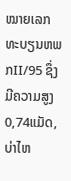ໝາຍເລກທະບຽນຫພກII/95 ຊຶ່ງມີຄວາມສູງ0,74ແມັດ, ບ່າໄຫ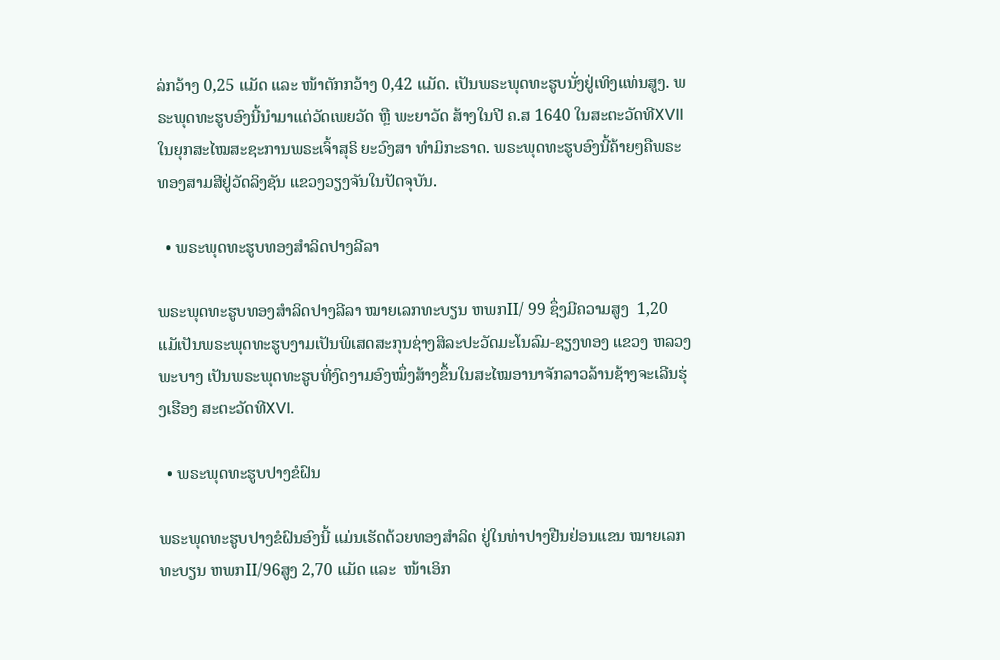ລ່ກວ້າງ 0,25 ແມັດ ແລະ ໜ້າຕັກກວ້າງ 0,42 ແມັດ. ເປັນພຣະພຸດທະຮູບນັ່ງຢູ່ເທິງແທ່ນສູງ. ພຣະພຸດທະຮູບອົງນີ້ນຳມາແຕ່ວັດເພຍວັດ ຫຼື ພະຍາວັດ ສ້າງໃນປີ ຄ.ສ 1640 ໃນສະຕະວັດທີXVII ໃນຍຸກສະໄໝສະຊະການພຣະເຈົ້າສຸຣິ ຍະວົງສາ ທຳມິກະຣາດ. ພຣະພຸດທະຮູບອົງນີ້ຄ້າຍໆຄືພຣະທອງສາມສີຢູ່ວັດລິງຊັນ ແຂວງວຽງຈັນໃນປັດຈຸບັນ.

  • ພຣະພຸດທະຮູບທອງສຳລິດປາງລີລາ

ພຣະພຸດທະຮູບທອງສຳລິດປາງລີລາ ໝາຍເລກທະບຽນ ຫພກII/ 99 ຊຶ່ງມີຄວາມສູງ  1,20 ແມັເປັນພຣະພຸດທະຮູບງາມເປັນພິເສດສະກຸນຊ່າງສິລະປະວັດມະໂນລົມ-ຊຽງທອງ ແຂວງ ຫລວງພະບາງ ເປັນພຣະພຸດທະຮູບທີ່ງົດງາມອົງໝຶ່ງສ້າງຂຶ້ນໃນສະໄໝອານາຈັກລາວລ້ານຊ້າງຈະເລີນຮຸ່ງເຮືອງ ສະຕະວັດທີXVI.

  • ພຣະພຸດທະຮູບປາງຂໍຝົນ

ພຣະພຸດທະຮູບປາງຂໍຝົນອົງນີ້ ແມ່ນເຮັດດ້ວຍທອງສຳລິດ ຢູ່ໃນທ່າປາງຢືນຢ່ອນແຂນ ໝາຍເລກທະບຽນ ຫພກII/96ສູງ 2,70 ແມັດ ແລະ  ໜ້າເອິກ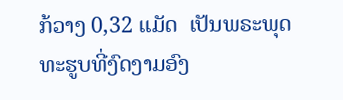ກ້ວາງ 0,32 ແມັດ  ເປັນພຣະພຸດທະຮູບທີ່ງົດງາມອົງ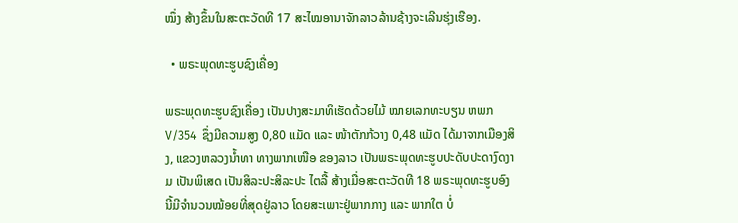ໝຶ່ງ ສ້າງຂຶ້ນໃນສະຕະວັດທີ 17 ສະໄໝອານາຈັກລາວລ້ານຊ້າງຈະເລີນຮຸ່ງເຮືອງ.

  • ພຣະພຸດທະຮູບຊົງເຄື່ອງ

ພຣະພຸດທະຮູບຊົງເຄື່ອງ ເປັນປາງສະມາທິເຮັດດ້ວຍໄມ້ ໝາຍເລກທະບຽນ ຫພກV/354  ຊຶ່ງມີຄວາມສູງ 0,80 ແມັດ ແລະ ໜ້າຕັກກ້ວາງ 0,48 ແມັດ ໄດ້ມາຈາກເມືອງສິງ, ແຂວງຫລວງນ້ຳທາ ທາງພາກເໜືອ ຂອງລາວ ເປັນພຣະພຸດທະຮູບປະດັບປະດາງົດງາມ ເປັນພິເສດ ເປັນສິລະປະສິລະປະ ໄຕລື້ ສ້າງເມື່ອສະຕະວັດທີ 18 ພຣະພຸດທະຮູບອົງນີ້ມີຈຳນວນໝ້ອຍທີ່ສຸດຢູ່ລາວ ໂດຍສະເພາະຢູ່ພາກກາງ ແລະ ພາກໃຕ ບໍ່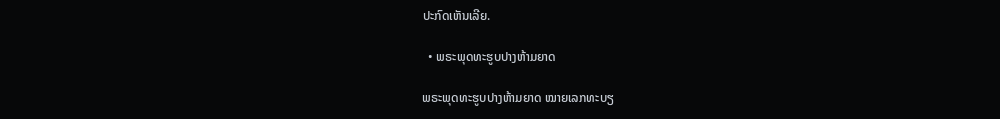ປະກົດເຫັນເລີຍ.

  • ພຣະພຸດທະຮູບປາງຫ້າມຍາດ

ພຣະພຸດທະຮູບປາງຫ້າມຍາດ ໝາຍເລກທະບຽ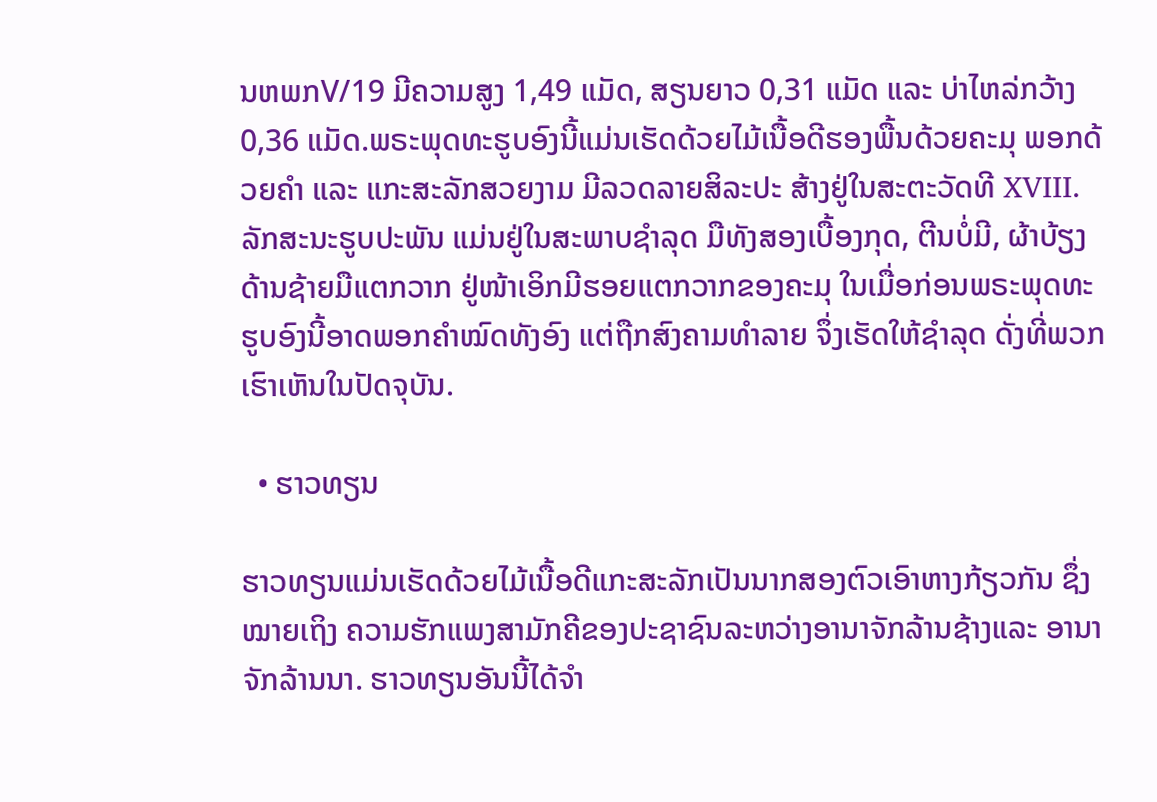ນຫພກV/19 ມີຄວາມສູງ 1,49 ແມັດ, ສຽນຍາວ 0,31 ແມັດ ແລະ ບ່າໄຫລ່ກວ້າງ 0,36 ແມັດ.ພຣະພຸດທະຮູບອົງນີ້ແມ່ນເຮັດດ້ວຍໄມ້ເນື້ອດີຮອງພື້ນດ້ວຍຄະມຸ ພອກດ້ວຍຄຳ ແລະ ແກະສະລັກສວຍງາມ ມີລວດລາຍສິລະປະ ສ້າງຢູ່ໃນສະຕະວັດທີ XVIII. ລັກສະນະຮູບປະພັນ ແມ່ນຢູ່ໃນສະພາບຊຳລຸດ ມືທັງສອງເບື້ອງກຸດ, ຕີນບໍ່ມີ, ຜ້າບ້ຽງດ້ານຊ້າຍມືແຕກວາກ ຢູ່ໜ້າເອິກມີຮອຍແຕກວາກຂອງຄະມຸ ໃນເມື່ອກ່ອນພຣະພຸດທະຮູບອົງນີ້ອາດພອກຄຳໝົດທັງອົງ ແຕ່ຖືກສົງຄາມທຳລາຍ ຈຶ່ງເຮັດໃຫ້ຊຳລຸດ ດັ່ງທີ່ພວກເຮົາເຫັນໃນປັດຈຸບັນ.

  • ຮາວທຽນ

ຮາວທຽນແມ່ນເຮັດດ້ວຍໄມ້ເນື້ອດີແກະສະລັກເປັນນາກສອງຕົວເອົາຫາງກ້ຽວກັນ ຊຶ່ງໝາຍເຖິງ ຄວາມຮັກແພງສາມັກຄີຂອງປະຊາຊົນລະຫວ່າງອານາຈັກລ້ານຊ້າງແລະ ອານາຈັກລ້ານນາ. ຮາວທຽນອັນນີ້ໄດ້ຈຳ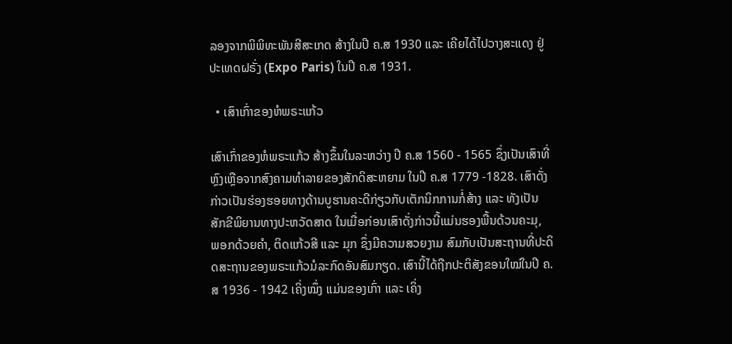ລອງຈາກພິພິທະພັນສີສະເກດ ສ້າງໃນປີ ຄ.ສ 1930 ແລະ ເຄີຍໄດ້ໄປວາງສະແດງ ຢູ່ ປະເທດຝຣັ່ງ (Expo Paris) ໃນປີ ຄ.ສ 1931.

  • ເສົາເກົ່າຂອງຫໍພຣະແກ້ວ

ເສົາເກົ່າຂອງຫໍພຣະແກ້ວ ສ້າງຂຶ້ນໃນລະຫວ່າງ ປີ ຄ.ສ 1560 - 1565 ຊຶ່ງເປັນເສົາທີ່ຫຼົງເຫຼືອຈາກສົງຄາມທຳລາຍຂອງສັກດິສະຫຍາມ ໃນປີ ຄ.ສ 1779 -1828. ເສົາດັ່ງກ່າວເປັນຮ່ອງຮອຍທາງດ້ານບູຮານຄະດີກ່ຽວກັບເຕັກນິກການກໍ່ສ້າງ ແລະ ທັງເປັນສັກຂີພິຍານທາງປະຫວັດສາດ ໃນເມື່ອກ່ອນເສົາດັ່ງກ່າວນີ້ແມ່ນຮອງພື້ນດ້ວນຄະມຸ, ພອກດ້ວຍຄຳ, ຕິດແກ້ວສີ ແລະ ມຸກ ຊຶ່ງມີຄວາມສວຍງາມ ສົມກັບເປັນສະຖານທີ່ປະດິດສະຖານຂອງພຣະແກ້ວມໍລະກົດອັນສົມກຽດ. ເສົານີ້ໄດ້ຖືກປະຕິສັງຂອນໃໝ່ໃນປີ ຄ.ສ 1936 - 1942 ເຄິ່ງໝຶ່ງ ແມ່ນຂອງເກົ່າ ແລະ ເຄິ່ງ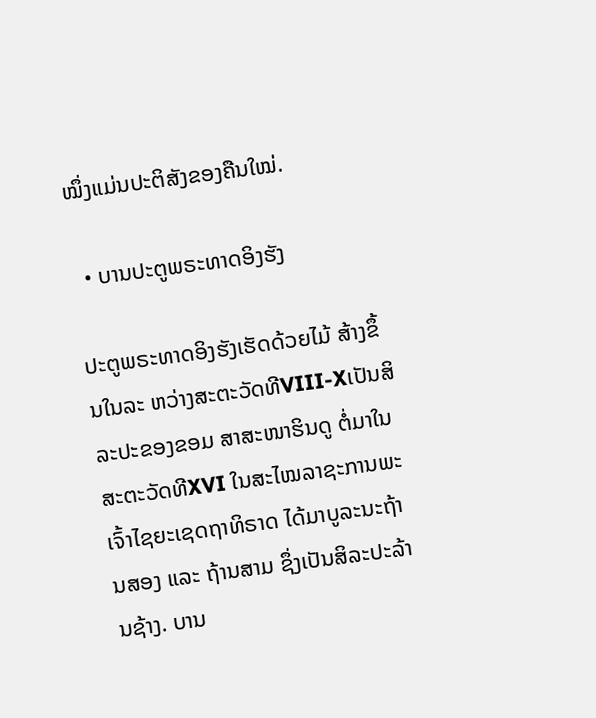ໝຶ່ງແມ່ນປະຕິສັງຂອງຄືນໃໝ່.

  • ບານປະຕູພຣະທາດອິງຮັງ

ປະຕູພຣະທາດອິງຮັງເຮັດດ້ວຍໄມ້ ສ້າງຂຶ້ນໃນລະ ຫວ່າງສະຕະວັດທີVIII-Xເປັນສິລະປະຂອງຂອມ ສາສະໜາຮິນດູ ຕໍ່ມາໃນສະຕະວັດທີXVI ໃນສະໄໝລາຊະການພະເຈົ້າໄຊຍະເຊດຖາທິຣາດ ໄດ້ມາບູລະນະຖ້ານສອງ ແລະ ຖ້ານສາມ ຊຶ່ງເປັນສິລະປະລ້ານຊ້າງ. ບານ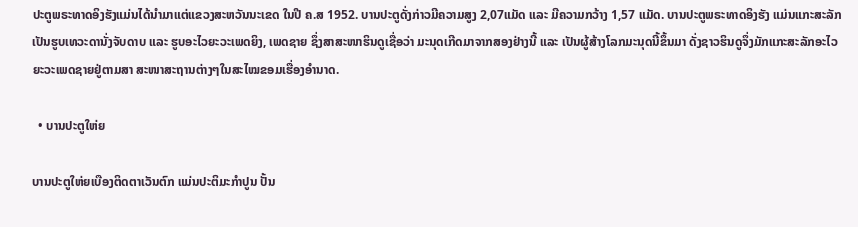ປະຕູພຣະທາດອິງຮັງແມ່ນໄດ້ນຳມາແຕ່ແຂວງສະຫວັນນະເຂດ ໃນປີ ຄ.ສ 1952. ບານປະຕູດັ່ງກ່າວມີຄວາມສູງ 2,07ແມັດ ແລະ ມີຄວາມກວ້າງ 1,57 ແມັດ. ບານປະຕູພຣະທາດອິງຮັງ ແມ່ນແກະສະລັກເປັນຮູບເທວະດານັ່ງຈັບດາບ ແລະ ຮູບອະໄວຍະວະເພດຍິງ, ເພດຊາຍ ຊຶ່ງສາສະໜາຮິນດູເຊື່ອວ່າ ມະນຸດເກີດມາຈາກສອງຢ່າງນີ້ ແລະ ເປັນຜູ້ສ້າງໂລກມະນຸດນີ້ຂຶ້ນມາ ດັ່ງຊາວຮິນດູຈຶ່ງມັກແກະສະລັກອະໄວຍະວະເພດຊາຍຢູ່ຕາມສາ ສະໜາສະຖານຕ່າງໆໃນສະໄໝຂອມເຮື່ອງອຳນາດ.

  • ບານປະຕູໃຫ່ຍ

ບານປະຕູໃຫ່ຍເບືອງຕິດຕາເວັນຕົກ ແມ່ນປະຕິມະກຳປູນ ປັ້ນ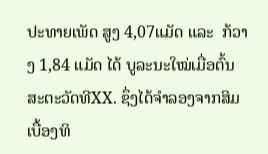ປະທາຍເພັດ ສູງ 4,07ແມັດ ແລະ  ກ້ວາງ 1,84 ແມັດ ໄດ້ ບູລະນະໃໝ່ເມື່ອຕົ້ນສະຕະວັດທີXX. ຊຶ່ງໄດ້ຈຳລອງຈາກສິມເບື້ອງທິ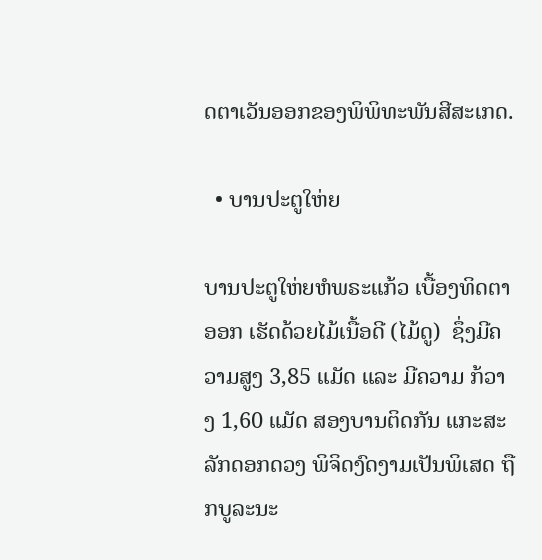ດຕາເວັນອອກຂອງພິພິທະພັນສີສະເກດ.

  • ບານປະຕູໃຫ່ຍ

ບານປະຕູໃຫ່ຍຫໍພຣະແກ້ວ ເບື້ອງທິດຕາອອກ ເຮັດດ້ວຍໄມ້ເນື້ອດີ (ໄມ້ດູ)  ຊຶ່ງມີຄວາມສູງ 3,85 ແມັດ ແລະ ມີຄວາມ ກ້ວາງ 1,60 ແມັດ ສອງບານຕິດກັນ ແກະສະລັກດອກດວງ ພິຈິດງົດງາມເປັນພິເສດ ຖືກບູລະນະ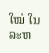ໃໝ່ ໃນລະຫ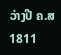ວ່າງປີ ຄ.ສ 1811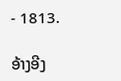- 1813.

ອ້າງອີງ